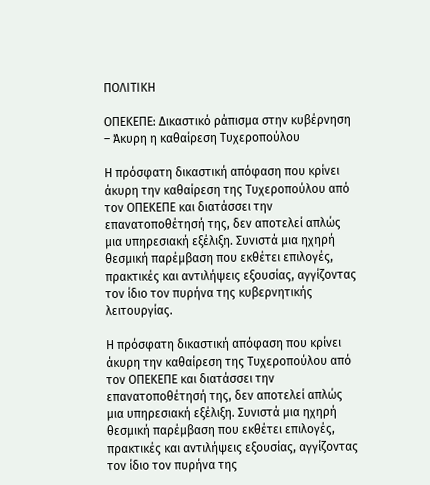ΠΟΛΙΤΙΚΗ

ΟΠΕΚΕΠΕ: Δικαστικό ράπισμα στην κυβέρνηση – Άκυρη η καθαίρεση Τυχεροπούλου

Η πρόσφατη δικαστική απόφαση που κρίνει άκυρη την καθαίρεση της Τυχεροπούλου από τον ΟΠΕΚΕΠΕ και διατάσσει την επανατοποθέτησή της, δεν αποτελεί απλώς μια υπηρεσιακή εξέλιξη. Συνιστά μια ηχηρή θεσμική παρέμβαση που εκθέτει επιλογές, πρακτικές και αντιλήψεις εξουσίας, αγγίζοντας τον ίδιο τον πυρήνα της κυβερνητικής λειτουργίας.

Η πρόσφατη δικαστική απόφαση που κρίνει άκυρη την καθαίρεση της Τυχεροπούλου από τον ΟΠΕΚΕΠΕ και διατάσσει την επανατοποθέτησή της, δεν αποτελεί απλώς μια υπηρεσιακή εξέλιξη. Συνιστά μια ηχηρή θεσμική παρέμβαση που εκθέτει επιλογές, πρακτικές και αντιλήψεις εξουσίας, αγγίζοντας τον ίδιο τον πυρήνα της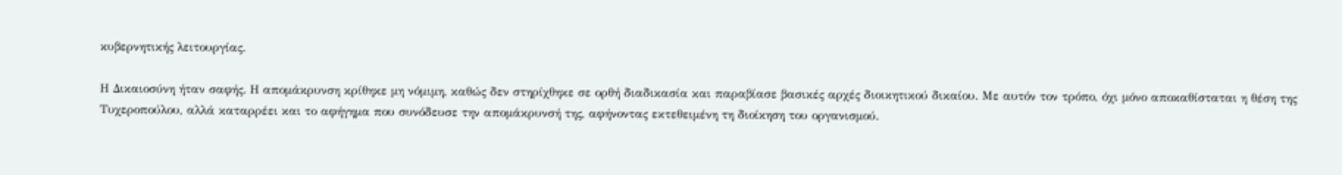κυβερνητικής λειτουργίας.

Η Δικαιοσύνη ήταν σαφής. Η απομάκρυνση κρίθηκε μη νόμιμη, καθώς δεν στηρίχθηκε σε ορθή διαδικασία και παραβίασε βασικές αρχές διοικητικού δικαίου. Με αυτόν τον τρόπο, όχι μόνο αποκαθίσταται η θέση της Τυχεροπούλου, αλλά καταρρέει και το αφήγημα που συνόδευσε την απομάκρυνσή της, αφήνοντας εκτεθειμένη τη διοίκηση του οργανισμού.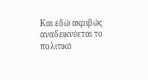Και εδώ ακριβώς αναδεικνύεται το πολιτικό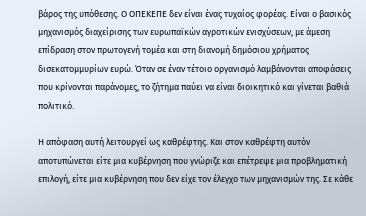βάρος της υπόθεσης. Ο ΟΠΕΚΕΠΕ δεν είναι ένας τυχαίος φορέας. Είναι ο βασικός μηχανισμός διαχείρισης των ευρωπαϊκών αγροτικών ενισχύσεων, με άμεση επίδραση στον πρωτογενή τομέα και στη διανομή δημόσιου χρήματος δισεκατομμυρίων ευρώ. Όταν σε έναν τέτοιο οργανισμό λαμβάνονται αποφάσεις που κρίνονται παράνομες, το ζήτημα παύει να είναι διοικητικό και γίνεται βαθιά πολιτικό.

Η απόφαση αυτή λειτουργεί ως καθρέφτης. Και στον καθρέφτη αυτόν αποτυπώνεται είτε μια κυβέρνηση που γνώριζε και επέτρεψε μια προβληματική επιλογή, είτε μια κυβέρνηση που δεν είχε τον έλεγχο των μηχανισμών της. Σε κάθε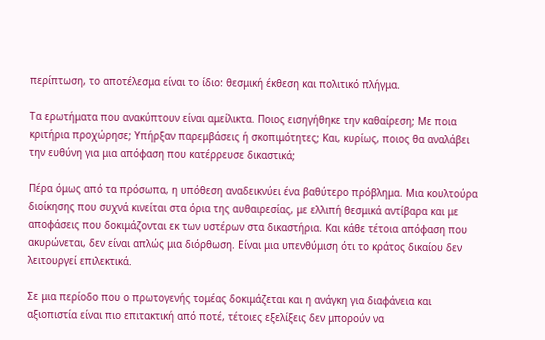περίπτωση, το αποτέλεσμα είναι το ίδιο: θεσμική έκθεση και πολιτικό πλήγμα.

Τα ερωτήματα που ανακύπτουν είναι αμείλικτα. Ποιος εισηγήθηκε την καθαίρεση; Με ποια κριτήρια προχώρησε; Υπήρξαν παρεμβάσεις ή σκοπιμότητες; Και, κυρίως, ποιος θα αναλάβει την ευθύνη για μια απόφαση που κατέρρευσε δικαστικά;

Πέρα όμως από τα πρόσωπα, η υπόθεση αναδεικνύει ένα βαθύτερο πρόβλημα. Μια κουλτούρα διοίκησης που συχνά κινείται στα όρια της αυθαιρεσίας, με ελλιπή θεσμικά αντίβαρα και με αποφάσεις που δοκιμάζονται εκ των υστέρων στα δικαστήρια. Και κάθε τέτοια απόφαση που ακυρώνεται, δεν είναι απλώς μια διόρθωση. Είναι μια υπενθύμιση ότι το κράτος δικαίου δεν λειτουργεί επιλεκτικά.

Σε μια περίοδο που ο πρωτογενής τομέας δοκιμάζεται και η ανάγκη για διαφάνεια και αξιοπιστία είναι πιο επιτακτική από ποτέ, τέτοιες εξελίξεις δεν μπορούν να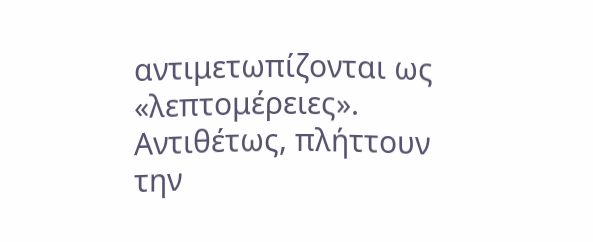αντιμετωπίζονται ως «λεπτομέρειες». Αντιθέτως, πλήττουν την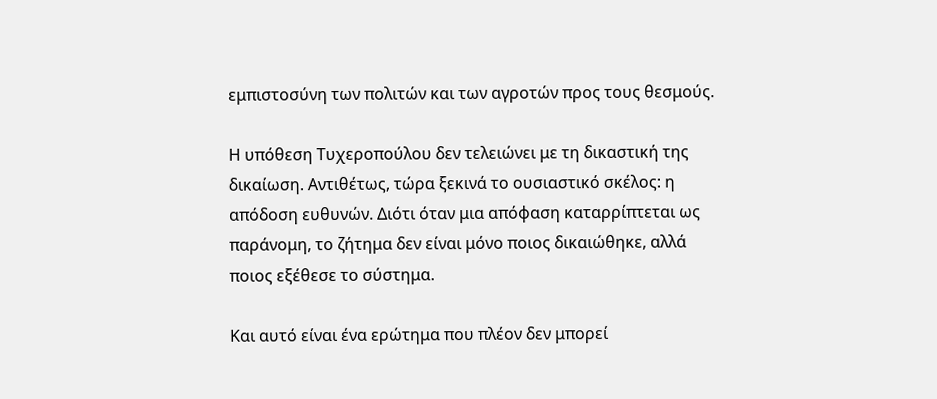εμπιστοσύνη των πολιτών και των αγροτών προς τους θεσμούς.

Η υπόθεση Τυχεροπούλου δεν τελειώνει με τη δικαστική της δικαίωση. Αντιθέτως, τώρα ξεκινά το ουσιαστικό σκέλος: η απόδοση ευθυνών. Διότι όταν μια απόφαση καταρρίπτεται ως παράνομη, το ζήτημα δεν είναι μόνο ποιος δικαιώθηκε, αλλά ποιος εξέθεσε το σύστημα.

Και αυτό είναι ένα ερώτημα που πλέον δεν μπορεί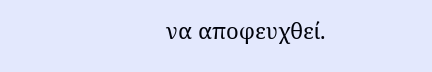να αποφευχθεί.